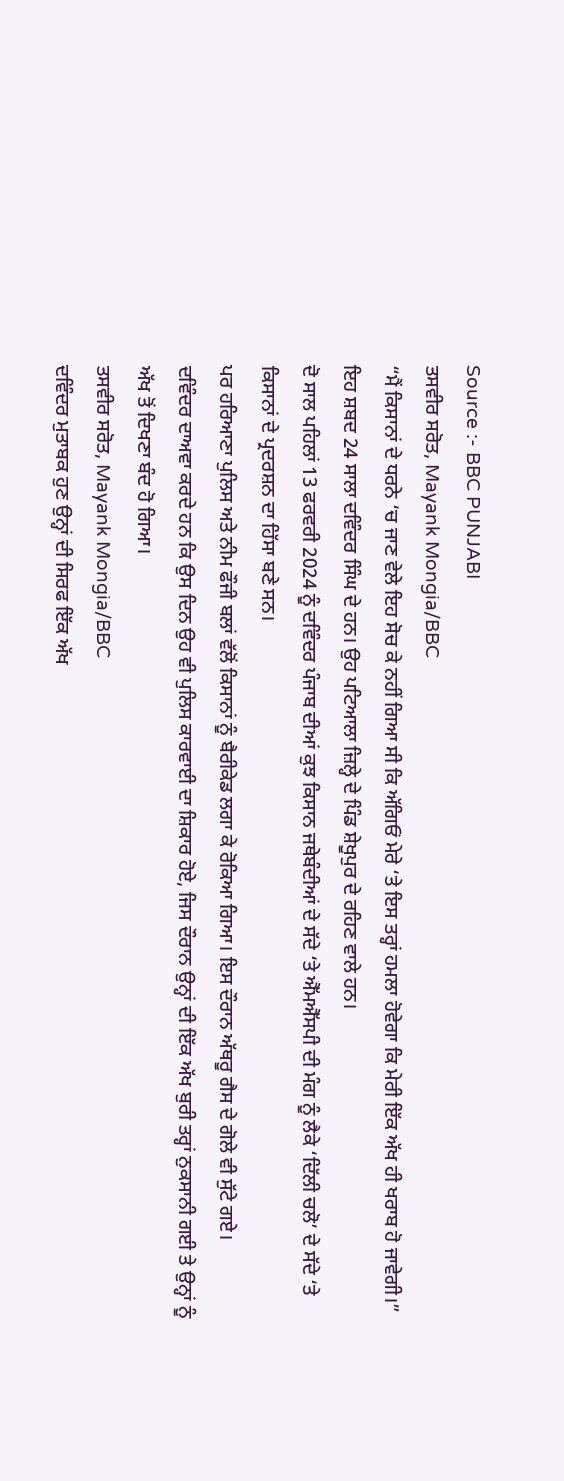Source :- BBC PUNJABI
ਤਸਵੀਰ ਸਰੋਤ, Mayank Mongia/BBC
“ਮੈਂ ਕਿਸਾਨਾਂ ਦੇ ਧਰਨੇ ‘ਚ ਜਾਣ ਵੇਲੇ ਇਹ ਸੋਚ ਕੇ ਨਹੀਂ ਗਿਆ ਸੀ ਕਿ ਅੱਗਿਓਂ ਮੇਰੇ ‘ਤੇ ਇਸ ਤਰ੍ਹਾਂ ਹਮਲਾ ਹੋਵੇਗਾ ਕਿ ਮੇਰੀ ਇੱਕ ਅੱਖ ਹੀ ਖਰਾਬ ਹੋ ਜਾਵੇਗੀ।”
ਇਹ ਸ਼ਬਦ 24 ਸਾਲਾ ਦਵਿੰਦਰ ਸਿੰਘ ਦੇ ਹਨ। ਉਹ ਪਟਿਆਲਾ ਜ਼ਿਲ੍ਹੇ ਦੇ ਪਿੰਡ ਸ਼ੇਖੂਪੁਰ ਦੇ ਰਹਿਣ ਵਾਲੇ ਹਨ।
ਦੋ ਸਾਲ ਪਹਿਲਾਂ 13 ਫਰਵਰੀ 2024 ਨੂੰ ਦਵਿੰਦਰ ਪੰਜਾਬ ਦੀਆਂ ਕੁਝ ਕਿਸਾਨ ਜਥੇਬੰਦੀਆਂ ਦੇ ਸੱਦੇ ‘ਤੇ ਐੱਮਐੱਸਪੀ ਦੀ ਮੰਗ ਨੂੰ ਲੈਕੇ ‘ਦਿੱਲੀ ਚਲੋ’ ਦੇ ਸੱਦੇ ‘ਤੇ ਕਿਸਾਨਾਂ ਦੇ ਪ੍ਰਦਰਸ਼ਨ ਦਾ ਹਿੱਸਾ ਬਣੇ ਸਨ।
ਪਰ ਹਰਿਆਣਾ ਪੁਲਿਸ ਅਤੇ ਨੀਮ ਫੌਜੀ ਬਲਾਂ ਵੱਲੋਂ ਕਿਸਾਨਾਂ ਨੂੰ ਬੈਰੀਕੇਡ ਲਗਾ ਕੇ ਰੋਕਿਆ ਗਿਆ। ਇਸ ਦੌਰਾਨ ਅੱਥਰੂ ਗੈਸ ਦੇ ਗੋਲੇ ਵੀ ਸੁੱਟੇ ਗਏ।
ਦਵਿੰਦਰ ਦਾਅਵਾ ਕਰਦੇ ਹਨ ਕਿ ਉਸ ਦਿਨ ਉਹ ਵੀ ਪੁਲਿਸ ਕਾਰਵਾਈ ਦਾ ਸ਼ਿਕਾਰ ਹੋਏ, ਜਿਸ ਦੌਰਾਨ ਉਨ੍ਹਾਂ ਦੀ ਇੱਕ ਅੱਖ ਬੁਰੀ ਤਰ੍ਹਾਂ ਨੁਕਸਾਨੀ ਗਈ ਤੇ ਉਨ੍ਹਾਂ ਨੂੰ ਅੱਖ ਤੋਂ ਦਿਖਣਾ ਬੰਦ ਹੋ ਗਿਆ।
ਤਸਵੀਰ ਸਰੋਤ, Mayank Mongia/BBC
ਦਵਿੰਦਰ ਮੁਤਾਬਕ ਹੁਣ ਉਨ੍ਹਾਂ ਦੀ ਸਿਰਫ ਇੱਕ ਅੱਖ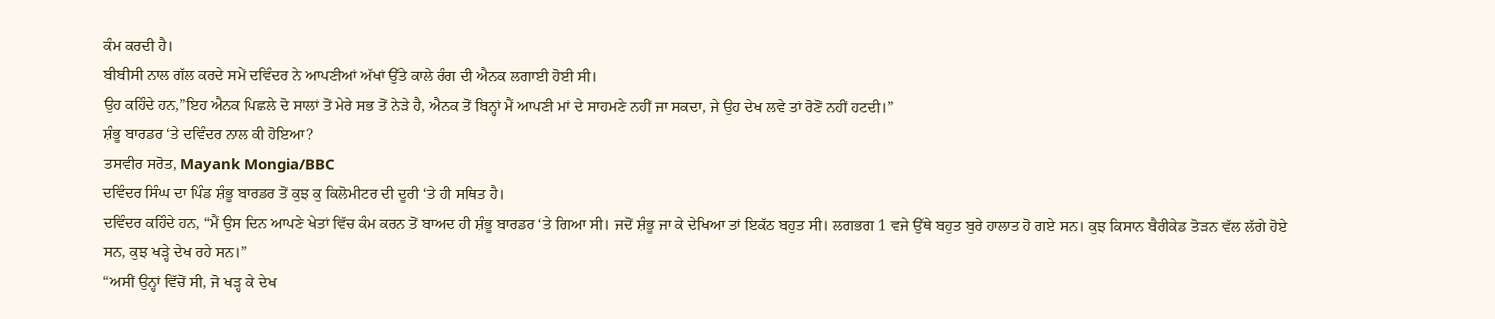ਕੰਮ ਕਰਦੀ ਹੈ।
ਬੀਬੀਸੀ ਨਾਲ ਗੱਲ ਕਰਦੇ ਸਮੇਂ ਦਵਿੰਦਰ ਨੇ ਆਪਣੀਆਂ ਅੱਖਾਂ ਉੱਤੇ ਕਾਲੇ ਰੰਗ ਦੀ ਐਨਕ ਲਗਾਈ ਹੋਈ ਸੀ।
ਉਹ ਕਹਿੰਦੇ ਹਨ,”ਇਹ ਐਨਕ ਪਿਛਲੇ ਦੋ ਸਾਲਾਂ ਤੋਂ ਮੇਰੇ ਸਭ ਤੋਂ ਨੇੜੇ ਹੈ, ਐਨਕ ਤੋਂ ਬਿਨ੍ਹਾਂ ਮੈਂ ਆਪਣੀ ਮਾਂ ਦੇ ਸਾਹਮਣੇ ਨਹੀਂ ਜਾ ਸਕਦਾ, ਜੇ ਉਹ ਦੇਖ ਲਵੇ ਤਾਂ ਰੋਣੋਂ ਨਹੀਂ ਹਟਦੀ।”
ਸ਼ੰਭੂ ਬਾਰਡਰ ‘ਤੇ ਦਵਿੰਦਰ ਨਾਲ ਕੀ ਹੋਇਆ?
ਤਸਵੀਰ ਸਰੋਤ, Mayank Mongia/BBC
ਦਵਿੰਦਰ ਸਿੰਘ ਦਾ ਪਿੰਡ ਸ਼ੰਭੂ ਬਾਰਡਰ ਤੋਂ ਕੁਝ ਕੁ ਕਿਲੋਮੀਟਰ ਦੀ ਦੂਰੀ ‘ਤੇ ਹੀ ਸਥਿਤ ਹੈ।
ਦਵਿੰਦਰ ਕਹਿੰਦੇ ਹਨ, “ਮੈਂ ਉਸ ਦਿਨ ਆਪਣੇ ਖੇਤਾਂ ਵਿੱਚ ਕੰਮ ਕਰਨ ਤੋਂ ਬਾਅਦ ਹੀ ਸ਼ੰਭੂ ਬਾਰਡਰ ‘ਤੇ ਗਿਆ ਸੀ। ਜਦੋਂ ਸ਼ੰਭੂ ਜਾ ਕੇ ਦੇਖਿਆ ਤਾਂ ਇਕੱਠ ਬਹੁਤ ਸੀ। ਲਗਭਗ 1 ਵਜੇ ਉੱਥੇ ਬਹੁਤ ਬੁਰੇ ਹਾਲਾਤ ਹੋ ਗਏ ਸਨ। ਕੁਝ ਕਿਸਾਨ ਬੈਰੀਕੇਡ ਤੋੜਨ ਵੱਲ ਲੱਗੇ ਹੋਏ ਸਨ, ਕੁਝ ਖੜ੍ਹੇ ਦੇਖ ਰਹੇ ਸਨ।”
“ਅਸੀਂ ਉਨ੍ਹਾਂ ਵਿੱਚੋਂ ਸੀ, ਜੋ ਖੜ੍ਹ ਕੇ ਦੇਖ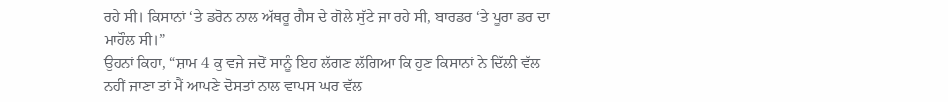ਰਹੇ ਸੀ। ਕਿਸਾਨਾਂ ‘ਤੇ ਡਰੋਨ ਨਾਲ ਅੱਥਰੂ ਗੈਸ ਦੇ ਗੋਲੇ ਸੁੱਟੇ ਜਾ ਰਹੇ ਸੀ, ਬਾਰਡਰ ‘ਤੇ ਪੂਰਾ ਡਰ ਦਾ ਮਾਹੌਲ ਸੀ।”
ਉਹਨਾਂ ਕਿਹਾ, “ਸ਼ਾਮ 4 ਕੁ ਵਜੇ ਜਦੋਂ ਸਾਨੂੰ ਇਹ ਲੱਗਣ ਲੱਗਿਆ ਕਿ ਹੁਣ ਕਿਸਾਨਾਂ ਨੇ ਦਿੱਲੀ ਵੱਲ ਨਹੀਂ ਜਾਣਾ ਤਾਂ ਮੈਂ ਆਪਣੇ ਦੋਸਤਾਂ ਨਾਲ ਵਾਪਸ ਘਰ ਵੱਲ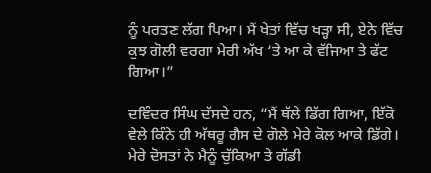ਨੂੰ ਪਰਤਣ ਲੱਗ ਪਿਆ। ਮੈਂ ਖੇਤਾਂ ਵਿੱਚ ਖੜ੍ਹਾ ਸੀ, ਏਨੇ ਵਿੱਚ ਕੁਝ ਗੋਲੀ ਵਰਗਾ ਮੇਰੀ ਅੱਖ ‘ਤੇ ਆ ਕੇ ਵੱਜਿਆ ਤੇ ਫੱਟ ਗਿਆ।”

ਦਵਿੰਦਰ ਸਿੰਘ ਦੱਸਦੇ ਹਨ, “ਮੈਂ ਥੱਲੇ ਡਿੱਗ ਗਿਆ, ਇੱਕੋ ਵੇਲੇ ਕਿੰਨੇ ਹੀ ਅੱਥਰੂ ਗੈਸ ਦੇ ਗੋਲੇ ਮੇਰੇ ਕੋਲ ਆਕੇ ਡਿੱਗੇ। ਮੇਰੇ ਦੋਸਤਾਂ ਨੇ ਮੈਨੂੰ ਚੁੱਕਿਆ ਤੇ ਗੱਡੀ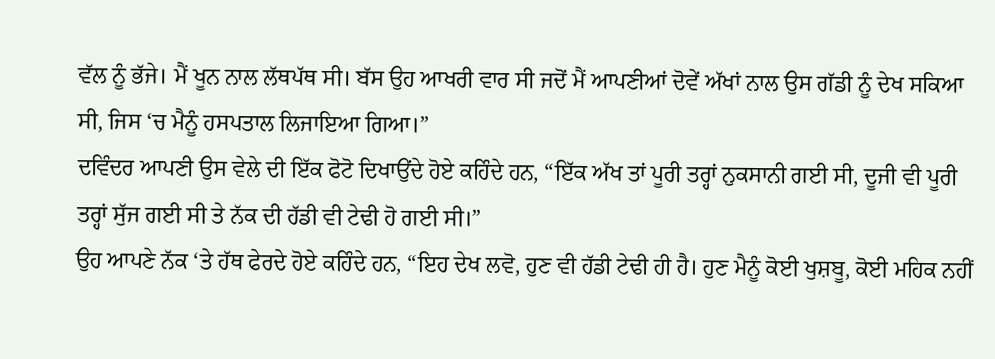ਵੱਲ ਨੂੰ ਭੱਜੇ। ਮੈਂ ਖੂਨ ਨਾਲ ਲੱਥਪੱਥ ਸੀ। ਬੱਸ ਉਹ ਆਖਰੀ ਵਾਰ ਸੀ ਜਦੋਂ ਮੈਂ ਆਪਣੀਆਂ ਦੋਵੇਂ ਅੱਖਾਂ ਨਾਲ ਉਸ ਗੱਡੀ ਨੂੰ ਦੇਖ ਸਕਿਆ ਸੀ, ਜਿਸ ‘ਚ ਮੈਨੂੰ ਹਸਪਤਾਲ ਲਿਜਾਇਆ ਗਿਆ।”
ਦਵਿੰਦਰ ਆਪਣੀ ਉਸ ਵੇਲੇ ਦੀ ਇੱਕ ਫੋਟੋ ਦਿਖਾਉਂਦੇ ਹੋਏ ਕਹਿੰਦੇ ਹਨ, “ਇੱਕ ਅੱਖ ਤਾਂ ਪੂਰੀ ਤਰ੍ਹਾਂ ਨੁਕਸਾਨੀ ਗਈ ਸੀ, ਦੂਜੀ ਵੀ ਪੂਰੀ ਤਰ੍ਹਾਂ ਸੁੱਜ ਗਈ ਸੀ ਤੇ ਨੱਕ ਦੀ ਹੱਡੀ ਵੀ ਟੇਢੀ ਹੋ ਗਈ ਸੀ।”
ਉਹ ਆਪਣੇ ਨੱਕ ‘ਤੇ ਹੱਥ ਫੇਰਦੇ ਹੋਏ ਕਹਿੰਦੇ ਹਨ, “ਇਹ ਦੇਖ ਲਵੋ, ਹੁਣ ਵੀ ਹੱਡੀ ਟੇਢੀ ਹੀ ਹੈ। ਹੁਣ ਮੈਨੂੰ ਕੋਈ ਖੁਸ਼ਬੂ, ਕੋਈ ਮਹਿਕ ਨਹੀਂ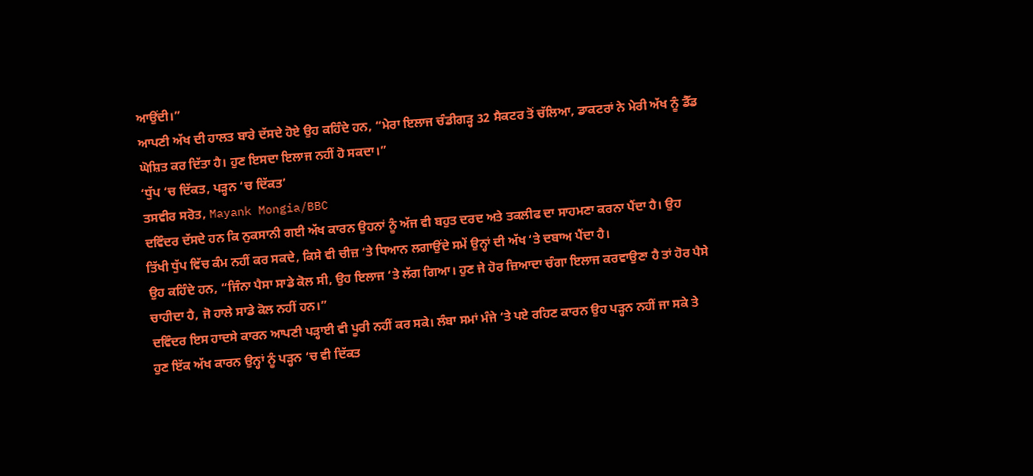ਆਉਂਦੀ।”
ਆਪਣੀ ਅੱਖ ਦੀ ਹਾਲਤ ਬਾਰੇ ਦੱਸਦੇ ਹੋਏ ਉਹ ਕਹਿੰਦੇ ਹਨ, “ਮੇਰਾ ਇਲਾਜ ਚੰਡੀਗੜ੍ਹ 32 ਸੈਕਟਰ ਤੋਂ ਚੱਲਿਆ, ਡਾਕਟਰਾਂ ਨੇ ਮੇਰੀ ਅੱਖ ਨੂੰ ਡੈੱਡ ਘੋਸ਼ਿਤ ਕਰ ਦਿੱਤਾ ਹੈ। ਹੁਣ ਇਸਦਾ ਇਲਾਜ ਨਹੀਂ ਹੋ ਸਕਦਾ।”
‘ਧੁੱਪ ‘ਚ ਦਿੱਕਤ, ਪੜ੍ਹਨ ‘ਚ ਦਿੱਕਤ’
ਤਸਵੀਰ ਸਰੋਤ, Mayank Mongia/BBC
ਦਵਿੰਦਰ ਦੱਸਦੇ ਹਨ ਕਿ ਨੁਕਸਾਨੀ ਗਈ ਅੱਖ ਕਾਰਨ ਉਹਨਾਂ ਨੂੰ ਅੱਜ ਵੀ ਬਹੁਤ ਦਰਦ ਅਤੇ ਤਕਲੀਫ ਦਾ ਸਾਹਮਣਾ ਕਰਨਾ ਪੈਂਦਾ ਹੈ। ਉਹ ਤਿੱਖੀ ਧੁੱਪ ਵਿੱਚ ਕੰਮ ਨਹੀਂ ਕਰ ਸਕਦੇ, ਕਿਸੇ ਵੀ ਚੀਜ਼ ‘ਤੇ ਧਿਆਨ ਲਗਾਉਂਦੇ ਸਮੇਂ ਉਨ੍ਹਾਂ ਦੀ ਅੱਖ ‘ਤੇ ਦਬਾਅ ਪੈਂਦਾ ਹੈ।
ਉਹ ਕਹਿੰਦੇ ਹਨ, “ਜਿੰਨਾ ਪੈਸਾ ਸਾਡੇ ਕੋਲ ਸੀ, ਉਹ ਇਲਾਜ ‘ਤੇ ਲੱਗ ਗਿਆ। ਹੁਣ ਜੇ ਹੋਰ ਜ਼ਿਆਦਾ ਚੰਗਾ ਇਲਾਜ ਕਰਵਾਉਣਾ ਹੈ ਤਾਂ ਹੋਰ ਪੈਸੇ ਚਾਹੀਦਾ ਹੈ, ਜੋ ਹਾਲੇ ਸਾਡੇ ਕੋਲ ਨਹੀਂ ਹਨ।”
ਦਵਿੰਦਰ ਇਸ ਹਾਦਸੇ ਕਾਰਨ ਆਪਣੀ ਪੜ੍ਹਾਈ ਵੀ ਪੂਰੀ ਨਹੀਂ ਕਰ ਸਕੇ। ਲੰਬਾ ਸਮਾਂ ਮੰਜੇ ‘ਤੇ ਪਏ ਰਹਿਣ ਕਾਰਨ ਉਹ ਪੜ੍ਹਨ ਨਹੀਂ ਜਾ ਸਕੇ ਤੇ ਹੁਣ ਇੱਕ ਅੱਖ ਕਾਰਨ ਉਨ੍ਹਾਂ ਨੂੰ ਪੜ੍ਹਨ ‘ਚ ਵੀ ਦਿੱਕਤ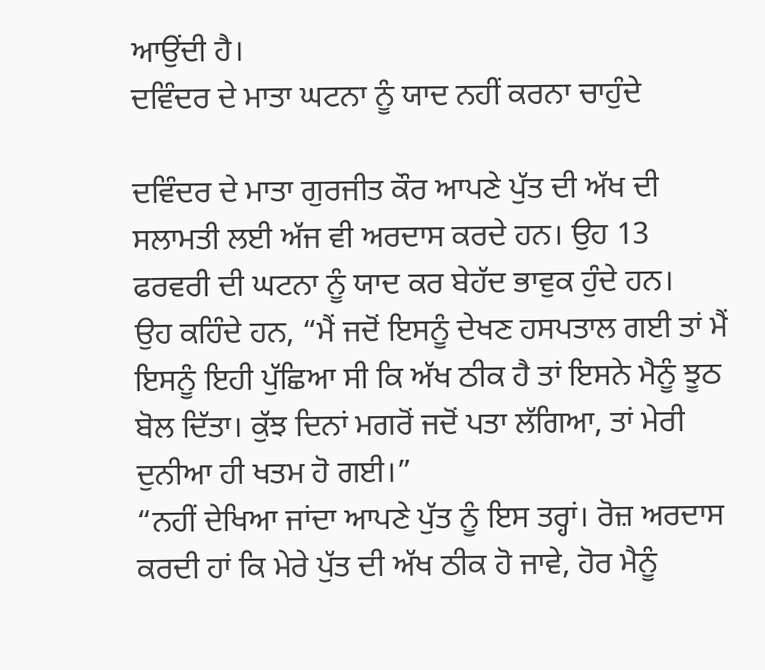ਆਉਂਦੀ ਹੈ।
ਦਵਿੰਦਰ ਦੇ ਮਾਤਾ ਘਟਨਾ ਨੂੰ ਯਾਦ ਨਹੀਂ ਕਰਨਾ ਚਾਹੁੰਦੇ

ਦਵਿੰਦਰ ਦੇ ਮਾਤਾ ਗੁਰਜੀਤ ਕੌਰ ਆਪਣੇ ਪੁੱਤ ਦੀ ਅੱਖ ਦੀ ਸਲਾਮਤੀ ਲਈ ਅੱਜ ਵੀ ਅਰਦਾਸ ਕਰਦੇ ਹਨ। ਉਹ 13 ਫਰਵਰੀ ਦੀ ਘਟਨਾ ਨੂੰ ਯਾਦ ਕਰ ਬੇਹੱਦ ਭਾਵੁਕ ਹੁੰਦੇ ਹਨ।
ਉਹ ਕਹਿੰਦੇ ਹਨ, “ਮੈਂ ਜਦੋਂ ਇਸਨੂੰ ਦੇਖਣ ਹਸਪਤਾਲ ਗਈ ਤਾਂ ਮੈਂ ਇਸਨੂੰ ਇਹੀ ਪੁੱਛਿਆ ਸੀ ਕਿ ਅੱਖ ਠੀਕ ਹੈ ਤਾਂ ਇਸਨੇ ਮੈਨੂੰ ਝੂਠ ਬੋਲ ਦਿੱਤਾ। ਕੁੱਝ ਦਿਨਾਂ ਮਗਰੋਂ ਜਦੋਂ ਪਤਾ ਲੱਗਿਆ, ਤਾਂ ਮੇਰੀ ਦੁਨੀਆ ਹੀ ਖਤਮ ਹੋ ਗਈ।”
“ਨਹੀਂ ਦੇਖਿਆ ਜਾਂਦਾ ਆਪਣੇ ਪੁੱਤ ਨੂੰ ਇਸ ਤਰ੍ਹਾਂ। ਰੋਜ਼ ਅਰਦਾਸ ਕਰਦੀ ਹਾਂ ਕਿ ਮੇਰੇ ਪੁੱਤ ਦੀ ਅੱਖ ਠੀਕ ਹੋ ਜਾਵੇ, ਹੋਰ ਮੈਨੂੰ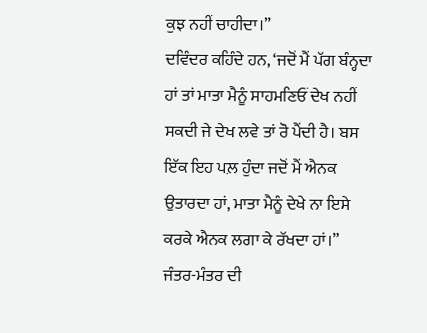ਕੁਝ ਨਹੀਂ ਚਾਹੀਦਾ।”
ਦਵਿੰਦਰ ਕਹਿੰਦੇ ਹਨ, ‘ਜਦੋਂ ਮੈਂ ਪੱਗ ਬੰਨ੍ਹਦਾ ਹਾਂ ਤਾਂ ਮਾਤਾ ਮੈਨੂੰ ਸਾਹਮਣਿਓਂ ਦੇਖ ਨਹੀਂ ਸਕਦੀ ਜੇ ਦੇਖ ਲਵੇ ਤਾਂ ਰੋ ਪੈਂਦੀ ਹੈ। ਬਸ ਇੱਕ ਇਹ ਪਲ਼ ਹੁੰਦਾ ਜਦੋਂ ਮੈਂ ਐਨਕ ਉਤਾਰਦਾ ਹਾਂ, ਮਾਤਾ ਮੈਨੂੰ ਦੇਖੇ ਨਾ ਇਸੇ ਕਰਕੇ ਐਨਕ ਲਗਾ ਕੇ ਰੱਖਦਾ ਹਾਂ।”
ਜੰਤਰ-ਮੰਤਰ ਦੀ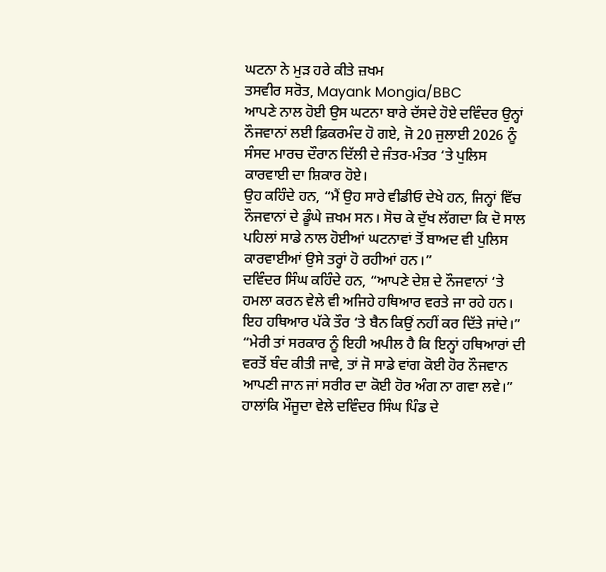ਘਟਨਾ ਨੇ ਮੁੜ ਹਰੇ ਕੀਤੇ ਜ਼ਖਮ
ਤਸਵੀਰ ਸਰੋਤ, Mayank Mongia/BBC
ਆਪਣੇ ਨਾਲ ਹੋਈ ਉਸ ਘਟਨਾ ਬਾਰੇ ਦੱਸਦੇ ਹੋਏ ਦਵਿੰਦਰ ਉਨ੍ਹਾਂ ਨੌਜਵਾਨਾਂ ਲਈ ਫ਼ਿਕਰਮੰਦ ਹੋ ਗਏ, ਜੋ 20 ਜੁਲਾਈ 2026 ਨੂੰ ਸੰਸਦ ਮਾਰਚ ਦੌਰਾਨ ਦਿੱਲੀ ਦੇ ਜੰਤਰ-ਮੰਤਰ ‘ਤੇ ਪੁਲਿਸ ਕਾਰਵਾਈ ਦਾ ਸ਼ਿਕਾਰ ਹੋਏ।
ਉਹ ਕਹਿੰਦੇ ਹਨ, “ਮੈਂ ਉਹ ਸਾਰੇ ਵੀਡੀਓ ਦੇਖੇ ਹਨ, ਜਿਨ੍ਹਾਂ ਵਿੱਚ ਨੌਜਵਾਨਾਂ ਦੇ ਡੂੰਘੇ ਜ਼ਖਮ ਸਨ। ਸੋਚ ਕੇ ਦੁੱਖ ਲੱਗਦਾ ਕਿ ਦੋ ਸਾਲ ਪਹਿਲਾਂ ਸਾਡੇ ਨਾਲ ਹੋਈਆਂ ਘਟਨਾਵਾਂ ਤੋਂ ਬਾਅਦ ਵੀ ਪੁਲਿਸ ਕਾਰਵਾਈਆਂ ਉਸੇ ਤਰ੍ਹਾਂ ਹੋ ਰਹੀਆਂ ਹਨ।”
ਦਵਿੰਦਰ ਸਿੰਘ ਕਹਿੰਦੇ ਹਨ, “ਆਪਣੇ ਦੇਸ਼ ਦੇ ਨੌਜਵਾਨਾਂ ‘ਤੇ ਹਮਲਾ ਕਰਨ ਵੇਲੇ ਵੀ ਅਜਿਹੇ ਹਥਿਆਰ ਵਰਤੇ ਜਾ ਰਹੇ ਹਨ। ਇਹ ਹਥਿਆਰ ਪੱਕੇ ਤੌਰ ‘ਤੇ ਬੈਨ ਕਿਉਂ ਨਹੀਂ ਕਰ ਦਿੱਤੇ ਜਾਂਦੇ।”
“ਮੇਰੀ ਤਾਂ ਸਰਕਾਰ ਨੂੰ ਇਹੀ ਅਪੀਲ ਹੈ ਕਿ ਇਨ੍ਹਾਂ ਹਥਿਆਰਾਂ ਦੀ ਵਰਤੋਂ ਬੰਦ ਕੀਤੀ ਜਾਵੇ, ਤਾਂ ਜੋ ਸਾਡੇ ਵਾਂਗ ਕੋਈ ਹੋਰ ਨੌਜਵਾਨ ਆਪਣੀ ਜਾਨ ਜਾਂ ਸਰੀਰ ਦਾ ਕੋਈ ਹੋਰ ਅੰਗ ਨਾ ਗਵਾ ਲਵੇ।”
ਹਾਲਾਂਕਿ ਮੌਜੂਦਾ ਵੇਲੇ ਦਵਿੰਦਰ ਸਿੰਘ ਪਿੰਡ ਦੇ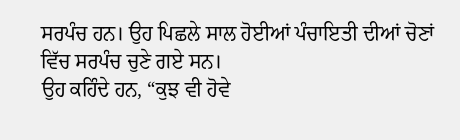ਸਰਪੰਚ ਹਨ। ਉਹ ਪਿਛਲੇ ਸਾਲ ਹੋਈਆਂ ਪੰਚਾਇਤੀ ਦੀਆਂ ਚੋਣਾਂ ਵਿੱਚ ਸਰਪੰਚ ਚੁਣੇ ਗਏ ਸਨ।
ਉਹ ਕਹਿੰਦੇ ਹਨ, “ਕੁਝ ਵੀ ਹੋਵੇ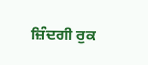ਜ਼ਿੰਦਗੀ ਰੁਕ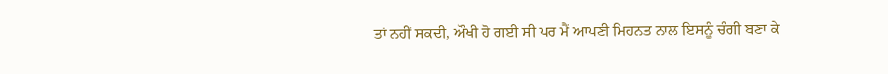ਤਾਂ ਨਹੀਂ ਸਕਦੀ, ਔਖੀ ਹੋ ਗਈ ਸੀ ਪਰ ਮੈਂ ਆਪਣੀ ਮਿਹਨਤ ਨਾਲ ਇਸਨੂੰ ਚੰਗੀ ਬਣਾ ਕੇ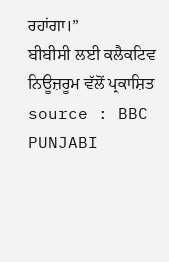ਰਹਾਂਗਾ।”
ਬੀਬੀਸੀ ਲਈ ਕਲੈਕਟਿਵ ਨਿਊਜ਼ਰੂਮ ਵੱਲੋਂ ਪ੍ਰਕਾਸ਼ਿਤ
source : BBC PUNJABI